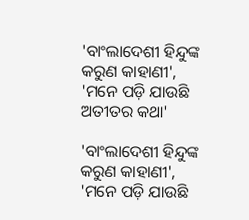'ବାଂଲାଦେଶୀ ହିନ୍ଦୁଙ୍କ କରୁଣ କାହାଣୀ', 'ମନେ ପଡ଼ି ଯାଉଛି ଅତୀତର କଥା'

'ବାଂଲାଦେଶୀ ହିନ୍ଦୁଙ୍କ କରୁଣ କାହାଣୀ', 'ମନେ ପଡ଼ି ଯାଉଛି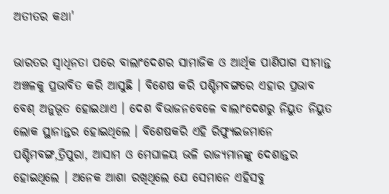ଅତୀତର କଥା'

ଭାରତର ସ୍ୱାଧିନତା ପରେ ବାଲାଂଦେଶର ସାମାଜିକ ଓ ଆର୍ଥିକ ପାଣିପାଗ ସୀମାନ୍ତ ଅଞ୍ଚଳକୁ ପ୍ରଭାବିତ କରି ଆସୁଛି । ବିଶେଷ କରି ପଶ୍ଚିମବଙ୍ଗରେ ଏହାର ପ୍ରଭାବ ବେଶ୍‌ ଅନୁଭୂତ ହୋଇଥାଏ । ଦେଶ ବିଭାଜନବେଳେ ବାଲାଂଦେଶରୁ ନିୟୁତ ନିୟୁତ ଲୋକ ସ୍ଥାନାନ୍ତର ହୋଇଥିଲେ । ବିଶେଷକରି ଏହି ରିଫ୍ୟୁଇଜମାନେ ପଶ୍ଚିମବଙ୍ଗ,ତ୍ରିପୁରା, ଆସାମ ଓ ମେଘାଳୟ ଭଳି ରାଜ୍ୟମାନଙ୍କୁ ଦେଶାନ୍ତର ହୋଇଥିଲେ । ଅନେକ ଆଶା ରଖିଥିଲେ ଯେ ସେମାନେ ଏହିସବୁ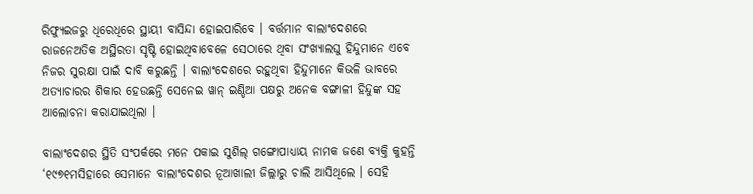ରିଫ୍ୟୁଇଜରୁ ଧିରେଧିରେ ସ୍ଥାୟୀ ବାସିନ୍ଦା ହୋଇପାରିବେ । ବର୍ତ୍ତମାନ ବାଲାଂଦେଶରେ ରାଜନେଅତିକ ଅସ୍ଥିରତା ସୃଷ୍ଟି ହୋଇଥିବାବେଳେ ସେଠାରେ ଥିବା ସଂଖ୍ୟାଲଘୁ ହିନ୍ଦୁମାନେ ଏବେ ନିଜର ସୁରକ୍ଷା ପାଇଁ ଦାବି କରୁଛନ୍ତି । ବାଲାଂଦେଶରେ ରହୁଥିବା ହିନ୍ଦୁମାନେ କିଭଳି ଭାବରେ ଅତ୍ୟାଚାରର ଶିକାର ହେଉଛନ୍ତି ସେନେଇ ୱାନ୍‌ ଇଣ୍ଡିଆ ପକ୍ଷରୁ ଅନେକ ବଙ୍ଗାଳୀ ହିନ୍ଦୁଙ୍କ ସହ ଆଲୋଚନା କରାଯାଇଥିଲା ।

ବାଲାଂଦେଶର ସ୍ଥିତି ସଂପର୍କରେ ମନେ ପକାଇ ସୁଶିଲ୍‌ ଗଙ୍ଗୋପାଧ୍ୟାୟ ନାମକ ଜଣେ ବ୍ୟକ୍ତି କୁହନ୍ତି ‘୧୯୭୧ମସିହାରେ ସେମାନେ ବାଲାଂଦେଶର ନୂଆଖାଲୀ ଜିଲ୍ଲାରୁ ଚାଲି ଆସିଥିଲେ । ସେହି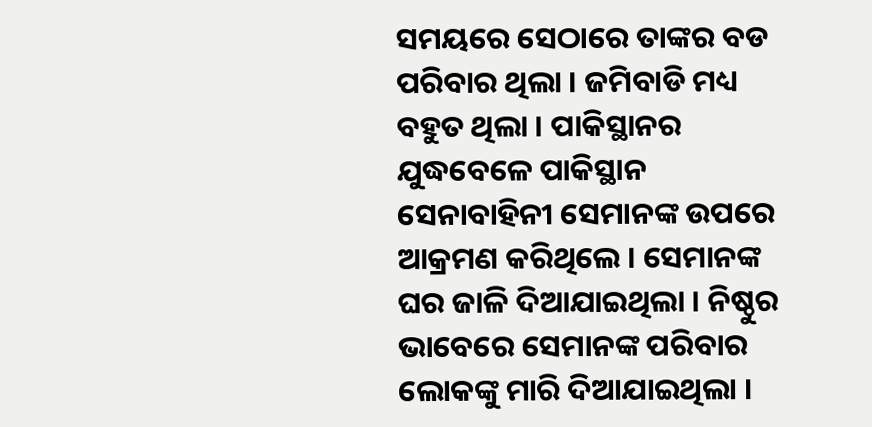ସମୟରେ ସେଠାରେ ତାଙ୍କର ବଡ ପରିବାର ଥିଲା । ଜମିବାଡି ମଧ୍ୟ ବହୁତ ଥିଲା । ପାକିସ୍ଥାନର ଯୁଦ୍ଧବେଳେ ପାକିସ୍ଥାନ ସେନାବାହିନୀ ସେମାନଙ୍କ ଉପରେ ଆକ୍ରମଣ କରିଥିଲେ । ସେମାନଙ୍କ ଘର ଜାଳି ଦିଆଯାଇଥିଲା । ନିଷ୍ଠୁର ଭାବେରେ ସେମାନଙ୍କ ପରିବାର ଲୋକଙ୍କୁ ମାରି ଦିଆଯାଇଥିଲା ।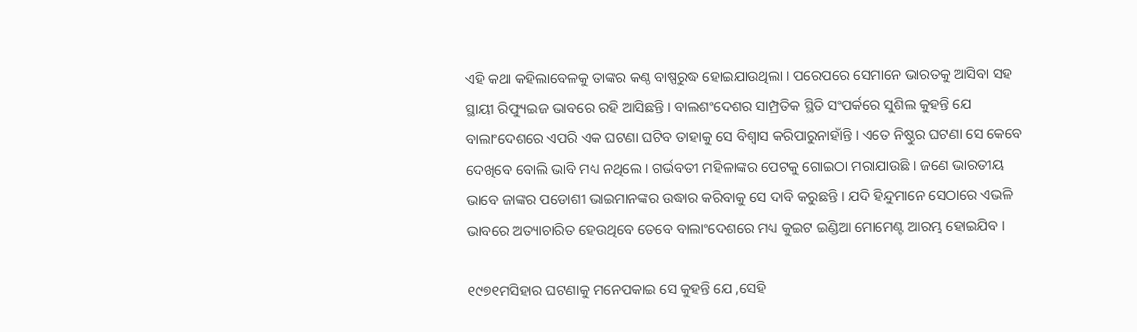ଏହି କଥା କହିଲାବେଳକୁ ତାଙ୍କର କଣ୍ଠ ବାଷ୍ପରୁଦ୍ଧ ହୋଇଯାଉଥିଲା । ପରେପରେ ସେମାନେ ଭାରତକୁ ଆସିବା ସହ ସ୍ଥାୟୀ ରିଫ୍ୟୁଇଜ ଭାବରେ ରହି ଆସିଛନ୍ତି । ବାଲଶଂଦେଶର ସାମ୍ପ୍ରତିକ ସ୍ଥିତି ସଂପର୍କରେ ସୁଶିଲ କୁହନ୍ତି ଯେ ବାଲାଂଦେଶରେ ଏପରି ଏକ ଘଟଣା ଘଟିବ ତାହାକୁ ସେ ବିଶ୍ୱାସ କରିପାରୁନାହାଁନ୍ତି । ଏତେ ନିଷ୍ଠୁର ଘଟଣା ସେ କେବେ ଦେଖିବେ ବୋଲି ଭାବି ମଧ୍ୟ ନଥିଲେ । ଗର୍ଭବତୀ ମହିଳାଙ୍କର ପେଟକୁ ଗୋଇଠା ମରାଯାଉଛି । ଜଣେ ଭାରତୀୟ ଭାବେ ଜାଙ୍କର ପଡୋଶୀ ଭାଇମାନଙ୍କର ଉଦ୍ଧାର କରିବାକୁ ସେ ଦାବି କରୁଛନ୍ତି । ଯଦି ହିନ୍ଦୁମାନେ ସେଠାରେ ଏଭଳି ଭାବରେ ଅତ୍ୟାଚାରିତ ହେଉଥିବେ ତେବେ ବାଲାଂଦେଶରେ ମଧ୍ୟ କୁଇଟ ଇଣ୍ଡିଆ ମୋମେଣ୍ଟ ଆରମ୍ଭ ହୋଇଯିବ ।

୧୯୭୧ମସିହାର ଘଟଣାକୁ ମନେପକାଇ ସେ କୁହନ୍ତି ଯେ ,ସେହି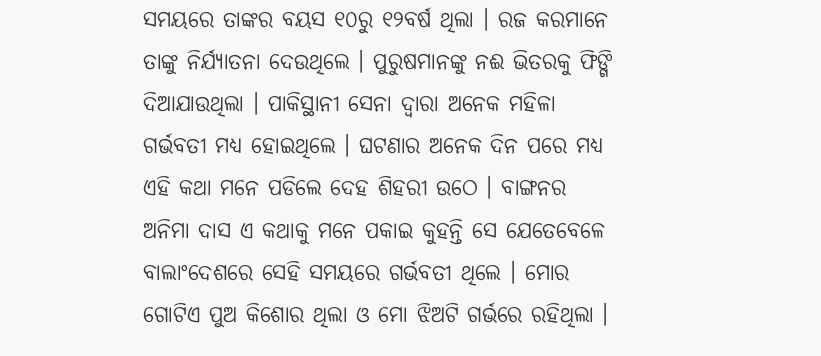ସମୟରେ ତାଙ୍କର ବୟସ ୧୦ରୁ ୧୨ବର୍ଷ ଥିଲା । ରଜ କରମାନେ ତାଙ୍କୁ ନିର୍ଯ୍ୟାତନା ଦେଉଥିଲେ । ପୁରୁଷମାନଙ୍କୁ ନଈ ଭିତରକୁ ଫିଙ୍ଗି ଦିଆଯାଉଥିଲା । ପାକିସ୍ଥାନୀ ସେନା ଦ୍ୱାରା ଅନେକ ମହିଳା ଗର୍ଭବତୀ ମଧ୍ୟ ହୋଇଥିଲେ । ଘଟଣାର ଅନେକ ଦିନ ପରେ ମଧ୍ୟ ଏହି କଥା ମନେ ପଡିଲେ ଦେହ ଶିହରୀ ଉଠେ । ବାଙ୍ଗନର ଅନିମା ଦାସ ଏ କଥାକୁ ମନେ ପକାଇ କୁହନ୍ତି ସେ ଯେତେବେଳେ ବାଲାଂଦେଶରେ ସେହି ସମୟରେ ଗର୍ଭବତୀ ଥିଲେ । ମୋର ଗୋଟିଏ ପୁଅ କିଶୋର ଥିଲା ଓ ମୋ ଝିଅଟି ଗର୍ଭରେ ରହିଥିଲା ।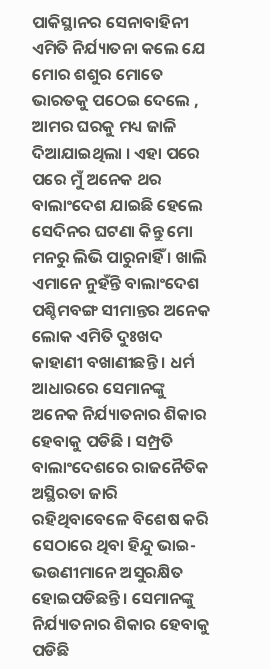ପାକିସ୍ଥାନର ସେନାବାହିନୀ ଏମିତି ନିର୍ଯ୍ୟାତନା କଲେ ଯେ ମୋର ଶଶୁର ମୋତେ ଭାରତକୁ ପଠେଇ ଦେଲେ , ଆମର ଘରକୁ ମଧ୍ୟ ଜାଳି ଦିଆଯାଇଥିଲା । ଏହା ପରେ ପରେ ମୁଁ ଅନେକ ଥର ବାଲାଂଦେଶ ଯାଇଛି ହେଲେ ସେଦିନର ଘଟଣା କିନ୍ତୁ ମୋ ମନରୁ ଲିଭି ପାରୁନାହିଁ । ଖାଲି ଏମାନେ ନୁହଁନ୍ତି ବାଲାଂଦେଶ ପଶ୍ଚିମବଙ୍ଗ ସୀମାନ୍ତର ଅନେକ ଲୋକ ଏମିତି ଦୁଃଖଦ କାହାଣୀ ବଖାଣୀଛନ୍ତି । ଧର୍ମ ଆଧାରରେ ସେମାନଙ୍କୁ ଅନେକ ନିର୍ଯ୍ୟାତନାର ଶିକାର ହେବାକୁ ପଡିଛି । ସମ୍ପ୍ରତି ବାଲାଂଦେଶରେ ରାଜନୈତିକ ଅସ୍ଥିରତା ଜାରି ରହିଥିବାବେଳେ ବିଶେଷ କରି ସେଠାରେ ଥିବା ହିନ୍ଦୁ ଭାଇ-ଭଉଣୀମାନେ ଅସୁରକ୍ଷିତ ହୋଇପଡିଛନ୍ତି । ସେମାନଙ୍କୁ ନିର୍ଯ୍ୟାତନାର ଶିକାର ହେବାକୁ ପଡିଛି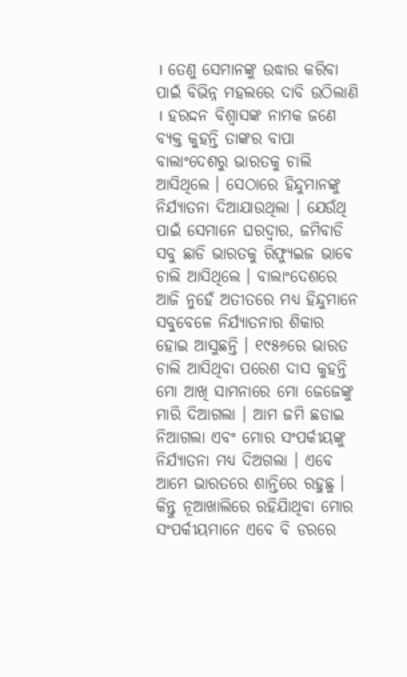। ତେଣୁ ସେମାନଙ୍କୁ ଉଦ୍ଧାର କରିବା ପାଇଁ ବିଭିନ୍ନ ମହଲରେ ଦାବି ଉଠିଲାଣି । ହରଦ୍ଦନ ବିଶ୍ୱାସଙ୍କ ନାମକ ଜଣେ ବ୍ୟକ୍ତ କୁହନ୍ତି ତାଙ୍କର ବାପା ବାଲାଂଦେଶରୁ ଭାରତକୁ ଚାଲି ଆସିଥିଲେ । ସେଠାରେ ହିନ୍ଦୁମାନଙ୍କୁ ନିର୍ଯ୍ୟାତନା ଦିଆଯାଉଥିଲା । ଯେଉଁଥି ପାଇଁ ସେମାନେ ଘରଦ୍ୱାର, ଜମିବାଡି ସବୁ ଛାଡି ଭାରତକୁ ରିଫ୍ୟୁଇଜ ଭାବେ ଚାଲି ଆସିଥିଲେ । ବାଲାଂଦେଶରେ ଆଜି ନୁହେଁ ଅତୀତରେ ମଧ୍ୟ ହିନ୍ଦୁମାନେ ସବୁବେଳେ ନିର୍ଯ୍ୟାତନାର ଶିକାର ହୋଇ ଆସୁଛନ୍ତି । ୧୯୫୬ରେ ଭାରତ ଚାଲି ଆସିଥିବା ପରେଶ ଦାସ କୁହନ୍ତି ମୋ ଆଖି ସାମନାରେ ମୋ ଜେଜେଙ୍କୁ ମାରି ଦିଆଗଲା । ଆମ ଜମି ଛଡାଇ ନିଆଗଲା ଏବଂ ମୋର ସଂପର୍କୀୟଙ୍କୁ ନିର୍ଯ୍ୟାତନା ମଧ୍ୟ ଦିଅଗଲା । ଏବେ ଆମେ ଭାରତରେ ଶାନ୍ତିରେ ରହୁଛୁ । କିନ୍ତୁ ନୂଆଖାଲିରେ ରହିଯାିଥିବା ମୋର ସଂପର୍କୀୟମାନେ ଏବେ ବି ଡରରେ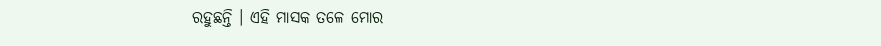ରହୁଛନ୍ତି । ଏହି ମାସକ ତଳେ ମୋର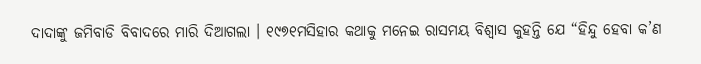ଦାଦାଙ୍କୁ ଜମିବାଡି ବିବାଦରେ ମାରି ଦିଆଗଲା । ୧୯୭୧ମସିହାର କଥାକୁ ମନେଇ ରାସମୟ ବିଶ୍ୱାସ କୁହନ୍ତି ଯେ “ହିନ୍ଦୁ ହେବା କ’ଣ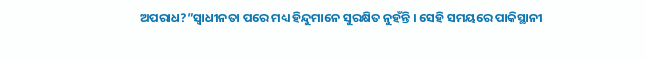ଅପରାଧ?”ସ୍ୱାଧୀନତା ପରେ ମଧ୍ୟ ହିନ୍ଦୁମାନେ ସୁରକ୍ଷିତ ନୁହଁନ୍ତି । ସେହି ସମୟରେ ପାକିସ୍ଥାନୀ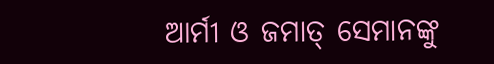ଆର୍ମୀ ଓ ଜମାତ୍‌ ସେମାନଙ୍କୁ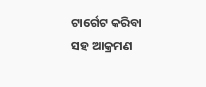ଟାର୍ଗେଟ କରିବା ସହ ଆକ୍ରମଣ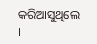କରିଆସୁଥିଲେ ।